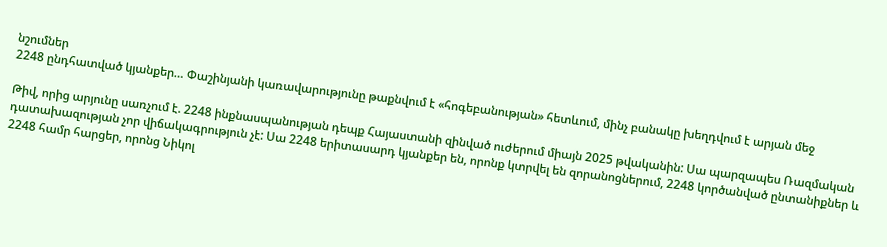նշումներ
2248 ընդհատված կյանքեր… Փաշինյանի կառավարությունը թաքնվում է «հոգեբանության» հետևում, մինչ բանակը խեղդվում է արյան մեջ

Թիվ, որից արյունը սառչում է. 2248 ինքնասպանության դեպք Հայաստանի զինված ուժերում միայն 2025 թվականին: Սա պարզապես Ռազմական դատախազության չոր վիճակագրություն չէ: Սա 2248 երիտասարդ կյանքեր են, որոնք կտրվել են զորանոցներում, 2248 կործանված ընտանիքներ և 2248 համր հարցեր, որոնց Նիկոլ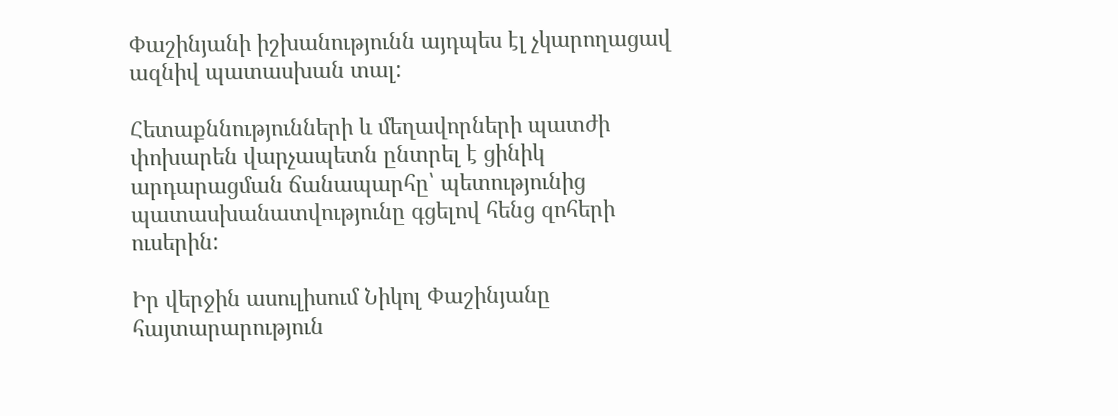Փաշինյանի իշխանությունն այդպես էլ չկարողացավ ազնիվ պատասխան տալ:

Հետաքննությունների և մեղավորների պատժի փոխարեն վարչապետն ընտրել է ցինիկ արդարացման ճանապարհը՝ պետությունից պատասխանատվությունը գցելով հենց զոհերի ուսերին:

Իր վերջին ասուլիսում Նիկոլ Փաշինյանը հայտարարություն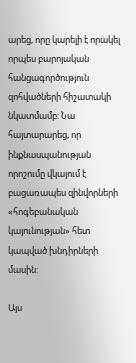արեց, որը կարելի է որակել որպես բարոյական հանցագործություն զոհվածների հիշատակի նկատմամբ: Նա հայտարարեց, որ ինքնասպանության որոշումը վկայում է բացառապես զինվորների «հոգեբանական կայունության» հետ կապված խնդիրների մասին:

Այս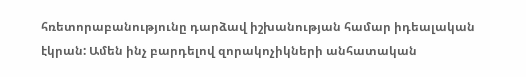հռետորաբանությունը դարձավ իշխանության համար իդեալական էկրան: Ամեն ինչ բարդելով զորակոչիկների անհատական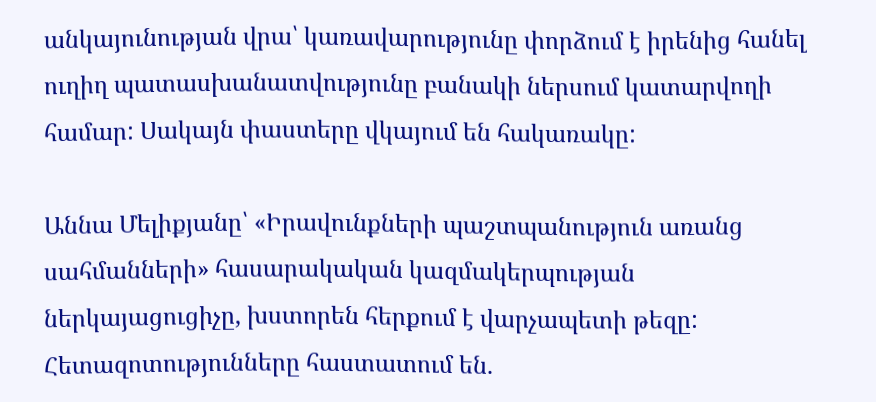անկայունության վրա՝ կառավարությունը փորձում է իրենից հանել ուղիղ պատասխանատվությունը բանակի ներսում կատարվողի համար: Սակայն փաստերը վկայում են հակառակը:

Աննա Մելիքյանը՝ «Իրավունքների պաշտպանություն առանց սահմանների» հասարակական կազմակերպության ներկայացուցիչը, խստորեն հերքում է վարչապետի թեզը: Հետազոտությունները հաստատում են.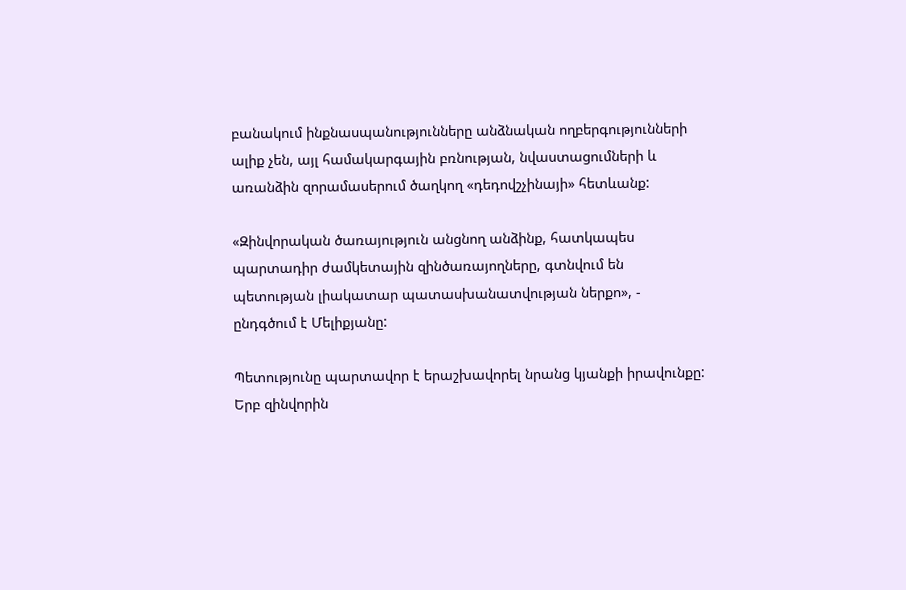բանակում ինքնասպանությունները անձնական ողբերգությունների ալիք չեն, այլ համակարգային բռնության, նվաստացումների և առանձին զորամասերում ծաղկող «դեդովշչինայի» հետևանք:

«Զինվորական ծառայություն անցնող անձինք, հատկապես պարտադիր ժամկետային զինծառայողները, գտնվում են պետության լիակատար պատասխանատվության ներքո», - ընդգծում է Մելիքյանը:

Պետությունը պարտավոր է երաշխավորել նրանց կյանքի իրավունքը: Երբ զինվորին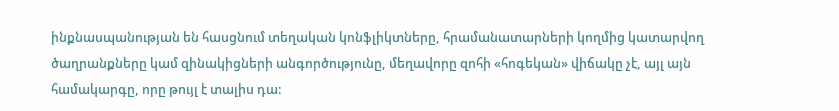ինքնասպանության են հասցնում տեղական կոնֆլիկտները, հրամանատարների կողմից կատարվող ծաղրանքները կամ զինակիցների անգործությունը, մեղավորը զոհի «հոգեկան» վիճակը չէ, այլ այն համակարգը, որը թույլ է տալիս դա: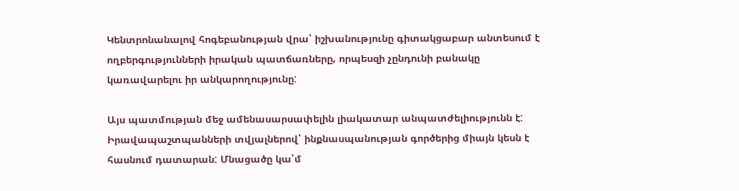Կենտրոնանալով հոգեբանության վրա՝ իշխանությունը գիտակցաբար անտեսում է ողբերգությունների իրական պատճառները, որպեսզի չընդունի բանակը կառավարելու իր անկարողությունը:

Այս պատմության մեջ ամենասարսափելին լիակատար անպատժելիությունն է: Իրավապաշտպանների տվյալներով՝ ինքնասպանության գործերից միայն կեսն է հասնում դատարան: Մնացածը կա՛մ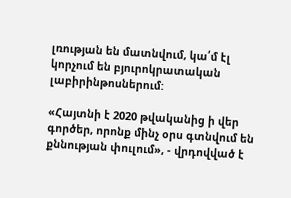լռության են մատնվում, կա՛մ էլ կորչում են բյուրոկրատական լաբիրինթոսներում:

«Հայտնի է 2020 թվականից ի վեր գործեր, որոնք մինչ օրս գտնվում են քննության փուլում», - վրդովված է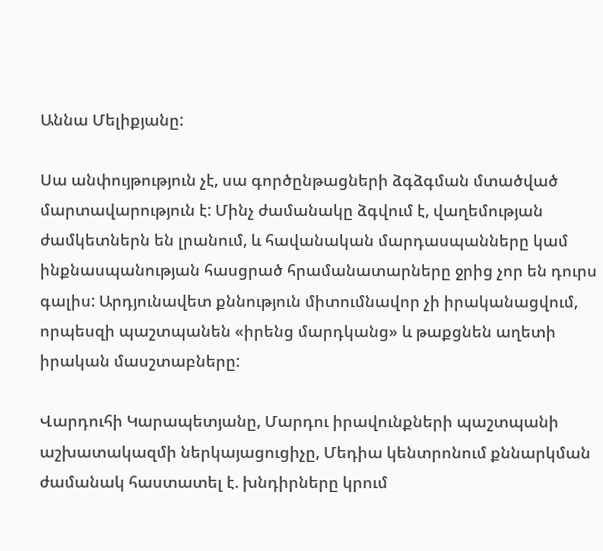Աննա Մելիքյանը:

Սա անփույթություն չէ, սա գործընթացների ձգձգման մտածված մարտավարություն է: Մինչ ժամանակը ձգվում է, վաղեմության ժամկետներն են լրանում, և հավանական մարդասպանները կամ ինքնասպանության հասցրած հրամանատարները ջրից չոր են դուրս գալիս: Արդյունավետ քննություն միտումնավոր չի իրականացվում, որպեսզի պաշտպանեն «իրենց մարդկանց» և թաքցնեն աղետի իրական մասշտաբները:

Վարդուհի Կարապետյանը, Մարդու իրավունքների պաշտպանի աշխատակազմի ներկայացուցիչը, Մեդիա կենտրոնում քննարկման ժամանակ հաստատել է. խնդիրները կրում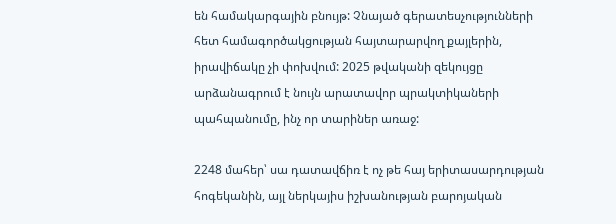են համակարգային բնույթ: Չնայած գերատեսչությունների հետ համագործակցության հայտարարվող քայլերին, իրավիճակը չի փոխվում: 2025 թվականի զեկույցը արձանագրում է նույն արատավոր պրակտիկաների պահպանումը, ինչ որ տարիներ առաջ:

2248 մահեր՝ սա դատավճիռ է ոչ թե հայ երիտասարդության հոգեկանին, այլ ներկայիս իշխանության բարոյական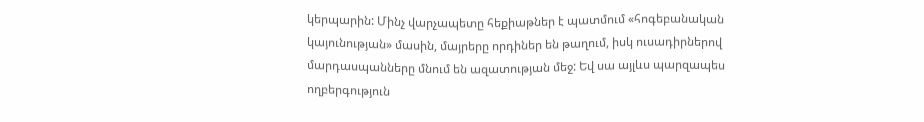կերպարին: Մինչ վարչապետը հեքիաթներ է պատմում «հոգեբանական կայունության» մասին, մայրերը որդիներ են թաղում, իսկ ուսադիրներով մարդասպանները մնում են ազատության մեջ: Եվ սա այլևս պարզապես ողբերգություն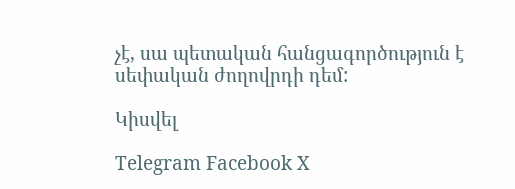չէ, սա պետական հանցագործություն է սեփական ժողովրդի դեմ:

Կիսվել

Telegram Facebook X